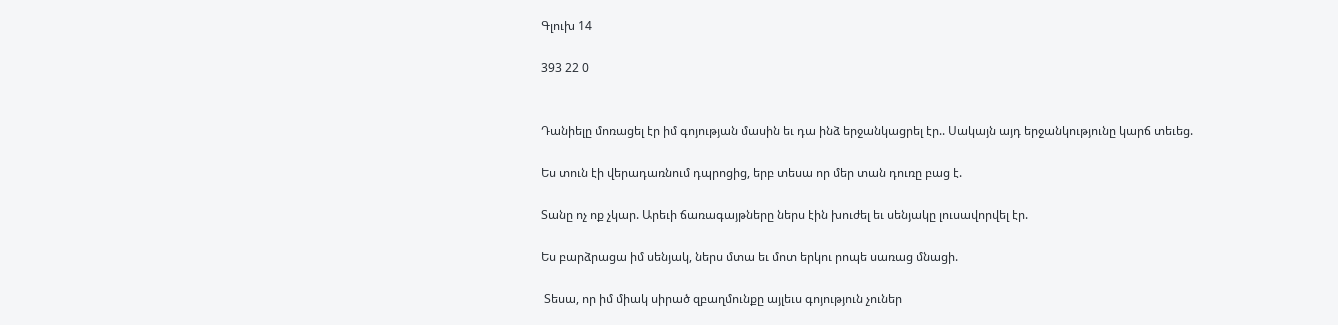Գլուխ 14

393 22 0


Դանիելը մոռացել էր իմ գոյության մասին եւ դա ինձ երջանկացրել էր.. Սակայն այդ երջանկությունը կարճ տեւեց.

Ես տուն էի վերադառնում դպրոցից, երբ տեսա որ մեր տան դուռը բաց է.

Տանը ոչ ոք չկար. Արեւի ճառագայթները ներս էին խուժել եւ սենյակը լուսավորվել էր.

Ես բարձրացա իմ սենյակ, ներս մտա եւ մոտ երկու րոպե սառաց մնացի.

 Տեսա, որ իմ միակ սիրած զբաղմունքը այլեւս գոյություն չուներ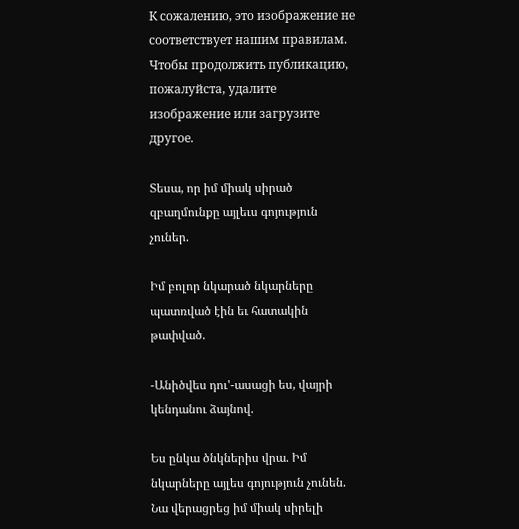К сожалению, это изображение не соответствует нашим правилам. Чтобы продолжить публикацию, пожалуйста, удалите изображение или загрузите другое.

Տեսա, որ իմ միակ սիրած զբաղմունքը այլեւս գոյություն չուներ.

Իմ բոլոր նկարած նկարները պատռված էին եւ հատակին թափված.

-Անիծվես դու'-ասացի ես, վայրի կենդանու ձայնով.

Ես ընկա ծնկներիս վրա. Իմ նկարները այլես գոյություն չունեն. Նա վերացրեց իմ միակ սիրելի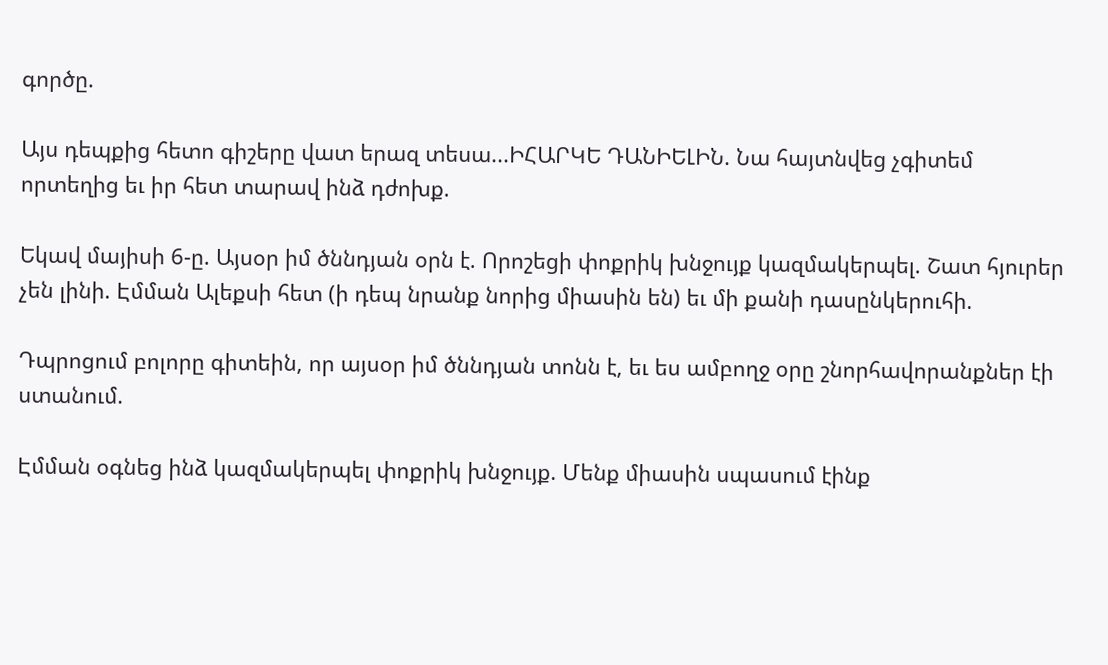գործը.

Այս դեպքից հետո գիշերը վատ երազ տեսա...ԻՀԱՐԿԵ ԴԱՆԻԵԼԻՆ. Նա հայտնվեց չգիտեմ որտեղից եւ իր հետ տարավ ինձ դժոխք.

Եկավ մայիսի 6-ը. Այսօր իմ ծննդյան օրն է. Որոշեցի փոքրիկ խնջույք կազմակերպել. Շատ հյուրեր չեն լինի. Էմման Ալեքսի հետ (ի դեպ նրանք նորից միասին են) եւ մի քանի դասընկերուհի.

Դպրոցում բոլորը գիտեին, որ այսօր իմ ծննդյան տոնն է, եւ ես ամբողջ օրը շնորհավորանքներ էի ստանում.

Էմման օգնեց ինձ կազմակերպել փոքրիկ խնջույք. Մենք միասին սպասում էինք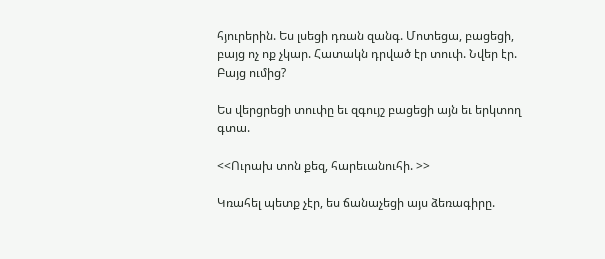հյուրերին. Ես լսեցի դռան զանգ. Մոտեցա, բացեցի, բայց ոչ ոք չկար. Հատակն դրված էր տուփ. Նվեր էր. Բայց ումից?

Ես վերցրեցի տուփը եւ զգույշ բացեցի այն եւ երկտող գտա.

<<Ուրախ տոն քեզ, հարեւանուհի. >>

Կռահել պետք չէր, ես ճանաչեցի այս ձեռագիրը.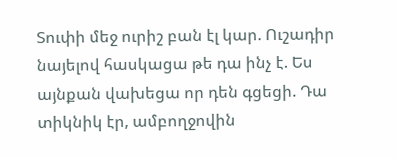Տուփի մեջ ուրիշ բան էլ կար. Ուշադիր նայելով հասկացա թե դա ինչ է. Ես այնքան վախեցա որ դեն գցեցի. Դա տիկնիկ էր, ամբողջովին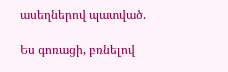ասեղներով պատված.

Ես գոռացի, բռնելով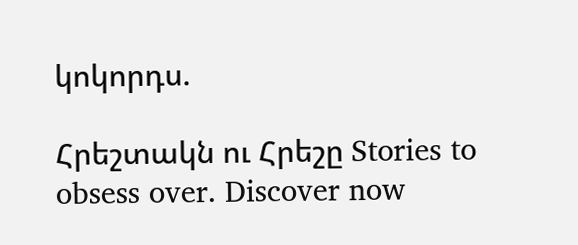կոկորդս.

Հրեշտակն ու Հրեշը Stories to obsess over. Discover now